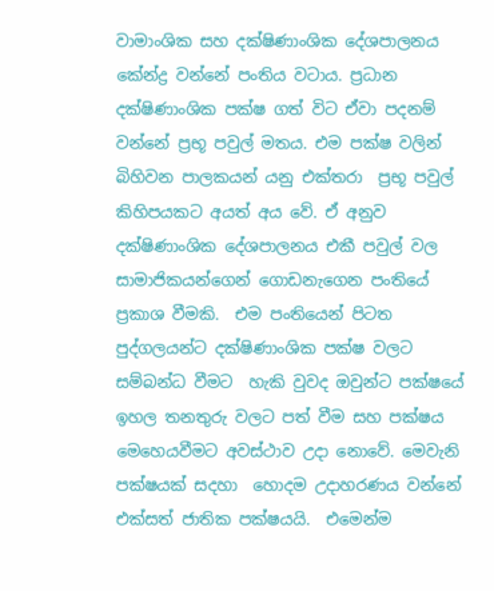වාමාංශික සහ දක්ෂිණාංශික දේශපාලනය කේන්ද්‍ර වන්නේ පංතිය වටාය. ප්‍රධාන දක්ෂිණාංශික පක්ෂ ගත් විට ඒවා පදනම් වන්නේ ප්‍රභූ පවුල් මතය. එම පක්ෂ වලින් බිහිවන පාලකයන් යනු එක්තරා  ප්‍රභූ පවුල් කිහිපයකට අයත් අය වේ. ඒ අනුව දක්ෂිණාංශික දේශපාලනය එකී පවුල් වල  සාමාජිකයන්ගෙන් ගොඩනැගෙන පංතියේ ප්‍රකාශ වීමකි.  එම පංතියෙන් පිටත පුද්ගලයන්ට දක්ෂිණාංශික පක්ෂ වලට සම්බන්ධ වීමට  හැකි වුවද ඔවුන්ට පක්ෂයේ ඉහල තනතුරු වලට පත් වීම සහ පක්ෂය මෙහෙයවීමට අවස්ථාව උදා නොවේ. මෙවැනි පක්ෂයක් සදහා  හොදම උදාහරණය වන්නේ එක්සත් ජාතික පක්ෂයයි.  එමෙන්ම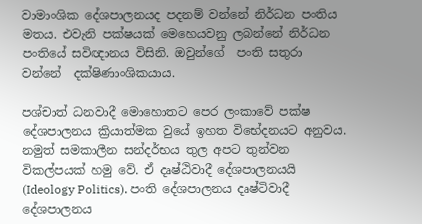වාමාංශික දේශපාලනයද පදනම් වන්නේ නිර්ධන පංතිය මතය. එවැනි පක්ෂයක් මෙහෙයවනු ලබන්නේ නිර්ධන පංතියේ සවිඥානය විසිනි. ඔවුන්ගේ  පංති සතුරා වන්නේ  දක්ෂිණාංශිකයාය.

පශ්චාත් ධනවාදී මොහොතට පෙර ලංකාවේ පක්ෂ දේශපාලනය ක්‍රියාත්මක වුයේ ඉහත විභේදනයට අනුවය. නමුත් සමකාලීන සන්දර්භය තුල අපට තුන්වන විකල්පයක් හමු වේ. ඒ දෘෂ්ඨිවාදී දේශපාලනයයි (Ideology Politics). පංති දේශපාලනය දෘෂ්ටිවාදී දේශපාලනය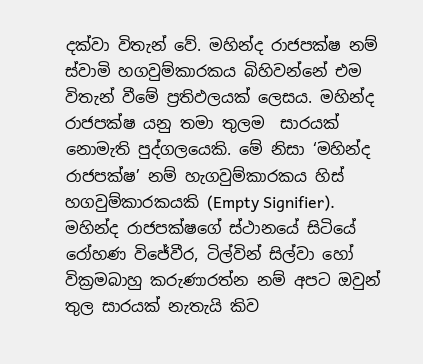දක්වා විතැන් වේ. මහින්ද රාජපක්ෂ නම් ස්වාමි හගවුම්කාරකය බිහිවන්නේ එම විතැන් වීමේ ප්‍රතිඵලයක් ලෙසය. මහින්ද රාජපක්ෂ යනු තමා තුලම  සාරයක් නොමැති පුද්ගලයෙකි. මේ නිසා ‘මහින්ද රාජපක්ෂ’ නම් හැගවුම්කාරකය හිස් හගවුම්කාරකයකි (Empty Signifier). මහින්ද රාජපක්ෂගේ ස්ථානයේ සිටියේ  රෝහණ විජේවීර, ටිල්වින් සිල්වා හෝ වික්‍රමබාහු කරුණාරත්න නම් අපට ඔවුන් තුල සාරයක් නැතැයි කිව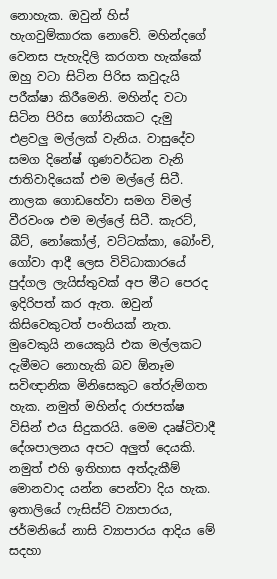නොහැක. ඔවුන් හිස් හැගවුම්කාරක නොවේ. මහින්දගේ වෙනස පැහැදිලි කරගත හැක්කේ ඔහු වටා සිටින පිරිස කවුදැයි පරීක්ෂා කිරීමෙනි. මහින්ද වටා සිටින පිරිස ගෝනියකට දැමු එළවලු මල්ලක් වැනිය. වාසුදේව සමග දිනේෂ් ගුණවර්ධන වැනි ජාතිවාදියෙක් එම මල්ලේ සිටී. නාලක ගොඩහේවා සමග විමල් වීරවංශ එම මල්ලේ සිටී. කැරට්, බීට්, නෝකෝල්, වට්ටක්කා, බෝංචි, ගෝවා ආදී ලෙස විවිධාකාරයේ පුද්ගල ලැයිස්තුවක් අප මීට පෙරද ඉදිරිපත් කර ඇත. ඔවුන් කිසිවෙකුටත් පංතියක් නැත. මුවෙකුයි නයෙකුයි එක මල්ලකට දැමීමට නොහැකි බව ඕනෑම සවිඥානික මිනිසෙකුට තේරුම්ගත හැක. නමුත් මහින්ද රාජපක්ෂ විසින් එය සිදුකරයි. මෙම දෘෂ්ටිවාදී දේශපාලනය අපට අලුත් දෙයකි. නමුත් එහි ඉතිහාස අත්දැකීම් මොනවාද යන්න පෙන්වා දිය හැක. ඉතාලියේ ෆැසිස්ට් ව්‍යාපාරය, ජර්මනියේ නාසි ව්‍යාපාරය ආදිය මේ සදහා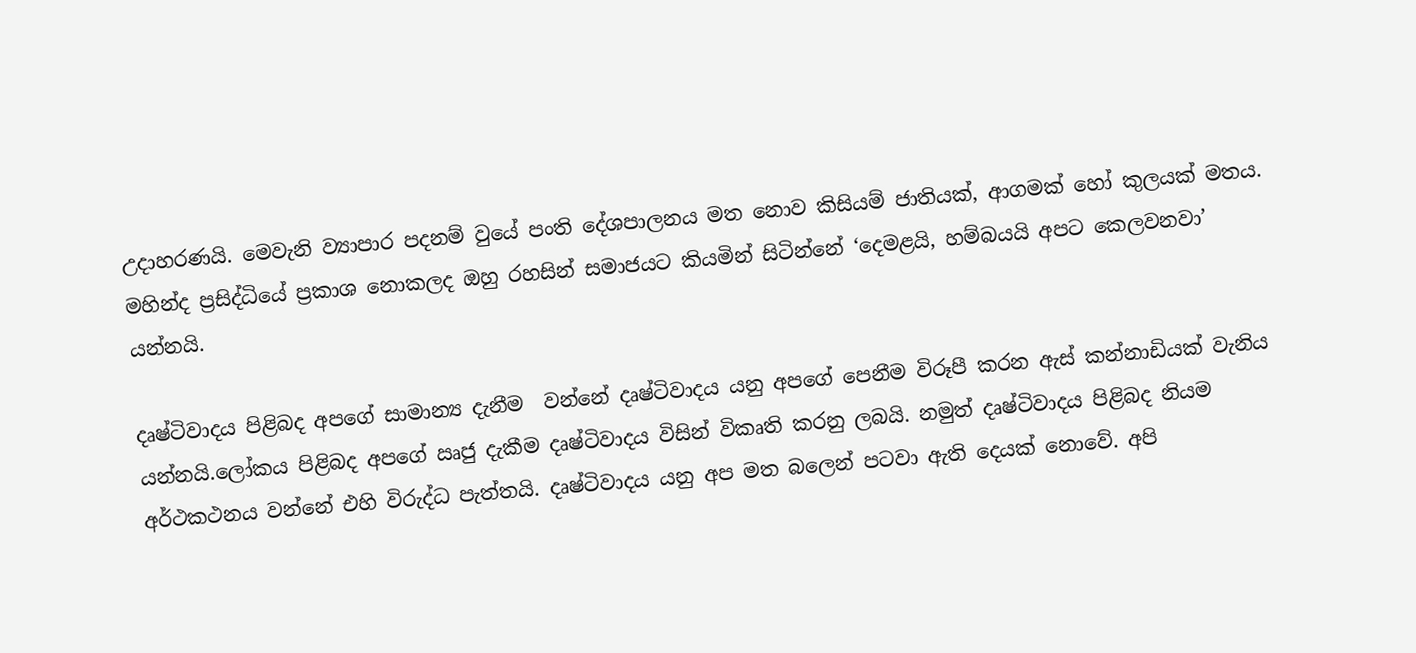උදාහරණයි. මෙවැනි ව්‍යාපාර පදනම් වුයේ පංති දේශපාලනය මත නොව කිසියම් ජාතියක්, ආගමක් හෝ කුලයක් මතය. මහින්ද ප්‍රසිද්ධියේ ප්‍රකාශ නොකලද ඔහු රහසින් සමාජයට කියමින් සිටින්නේ ‘දෙමළයි, හම්බයයි අපට කෙලවනවා’ යන්නයි.

දෘෂ්ටිවාදය පිළිබද අපගේ සාමාන්‍ය දැනීම  වන්නේ දෘෂ්ටිවාදය යනු අපගේ පෙනීම විරූපී කරන ඇස් කන්නාඩියක් වැනිය යන්නයි.ලෝකය පිළිබද අපගේ ඍජු දැකීම දෘෂ්ටිවාදය විසින් විකෘති කරනු ලබයි. නමුත් දෘෂ්ටිවාදය පිළිබද නියම අර්ථකථනය වන්නේ එහි විරුද්ධ පැත්තයි. දෘෂ්ටිවාදය යනු අප මත බලෙන් පටවා ඇති දෙයක් නොවේ. අපි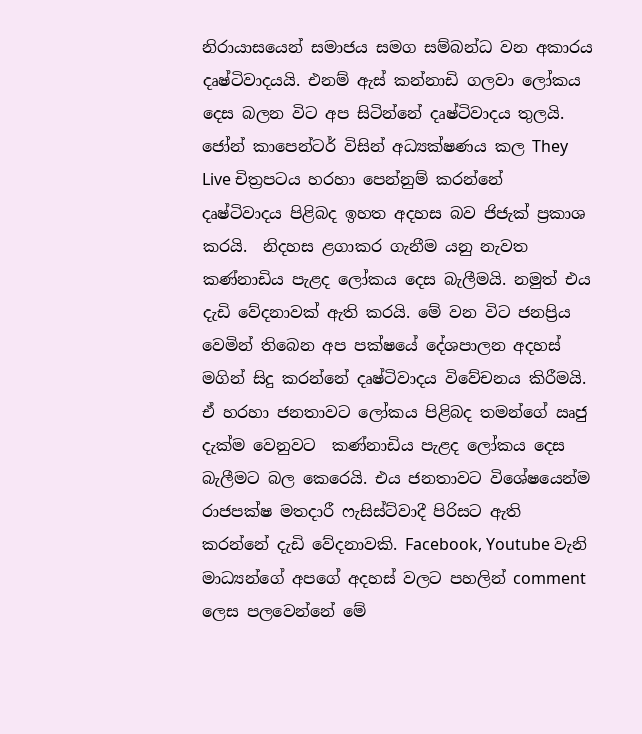නිරායාසයෙන් සමාජය සමග සම්බන්ධ වන අකාරය දෘෂ්ටිවාදයයි. එනම් ඇස් කන්නාඩි ගලවා ලෝකය දෙස බලන විට අප සිටින්නේ දෘෂ්ටිවාදය තුලයි. ජෝන් කාපෙන්ටර් විසින් අධ්‍යක්ෂණය කල They Live චිත්‍රපටය හරහා පෙන්නුම් කරන්නේ දෘෂ්ටිවාදය පිළිබද ඉහත අදහස බව ජිජැක් ප්‍රකාශ කරයි.  නිදහස ළගාකර ගැනීම යනු නැවත කණ්නාඩිය පැළද ලෝකය දෙස බැලීමයි. නමුත් එය දැඩි වේදනාවක් ඇති කරයි. මේ වන විට ජනප්‍රිය වෙමින් තිබෙන අප පක්ෂයේ දේශපාලන අදහස් මගින් සිදු කරන්නේ දෘෂ්ටිවාදය විවේචනය කිරීමයි. ඒ හරහා ජනතාවට ලෝකය පිළිබද තමන්ගේ ඍජු දැක්ම වෙනුවට  කණ්නාඩිය පැළද ලෝකය දෙස බැලීමට බල කෙරෙයි. එය ජනතාවට විශේෂයෙන්ම රාජපක්ෂ මතදාරී ෆැසිස්ට්වාදී පිරිසට ඇති කරන්නේ දැඩි වේදනාවකි. Facebook, Youtube වැනි  මාධ්‍යන්ගේ අපගේ අදහස් වලට පහලින් comment ලෙස පලවෙන්නේ මේ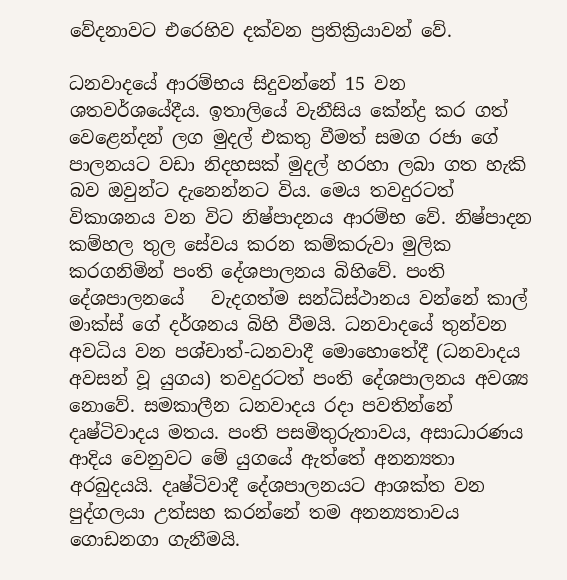වේදනාවට එරෙහිව දක්වන ප්‍රතික්‍රියාවන් වේ.

ධනවාදයේ ආරම්භය සිදුවන්නේ 15 වන ශතවර්ශයේදීය. ඉතාලියේ වැනීසිය කේන්ද්‍ර කර ගත් වෙළෙන්දන් ලග මුදල් එකතු වීමත් සමග රජා ගේ පාලනයට වඩා නිදහසක් මුදල් හරහා ලබා ගත හැකි බව ඔවුන්ට දැනෙන්නට විය. මෙය තවදුරටත් විකාශනය වන විට නිෂ්පාදනය ආරම්භ වේ. නිෂ්පාදන කම්හල තුල සේවය කරන කම්කරුවා මුලික කරගනිමින් පංති දේශපාලනය බිහිවේ. පංති දේශපාලනයේ   වැදගත්ම සන්ධිස්ථානය වන්නේ කාල් මාක්ස් ගේ දර්ශනය බිහි වීමයි. ධනවාදයේ තුන්වන අවධිය වන පශ්චාත්-ධනවාදී මොහොතේදී (ධනවාදය අවසන් වූ යුගය) තවදුරටත් පංති දේශපාලනය අවශ්‍ය නොවේ. සමකාලීන ධනවාදය රදා පවතින්නේ දෘෂ්ටිවාදය මතය. පංති පසමිතුරුතාවය, අසාධාරණය ආදිය වෙනුවට මේ යුගයේ ඇත්තේ අනන්‍යතා අරබුදයයි. දෘෂ්ටිවාදී දේශපාලනයට ආශක්ත වන පුද්ගලයා උත්සහ කරන්නේ තම අනන්‍යතාවය ගොඩනගා ගැනීමයි.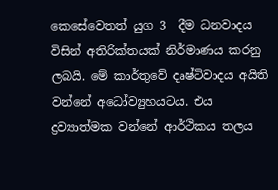කෙසේවෙතත් යුග 3  දීම ධනවාදය විසින් අතිරික්තයක් නිර්මාණය කරනු ලබයි. මේ කාර්තුවේ දෘෂ්ටිවාදය අයිති වන්නේ අධෝව්‍යුහයටය. එය ද්‍රව්‍යාත්මක වන්නේ ආර්ථිකය තලය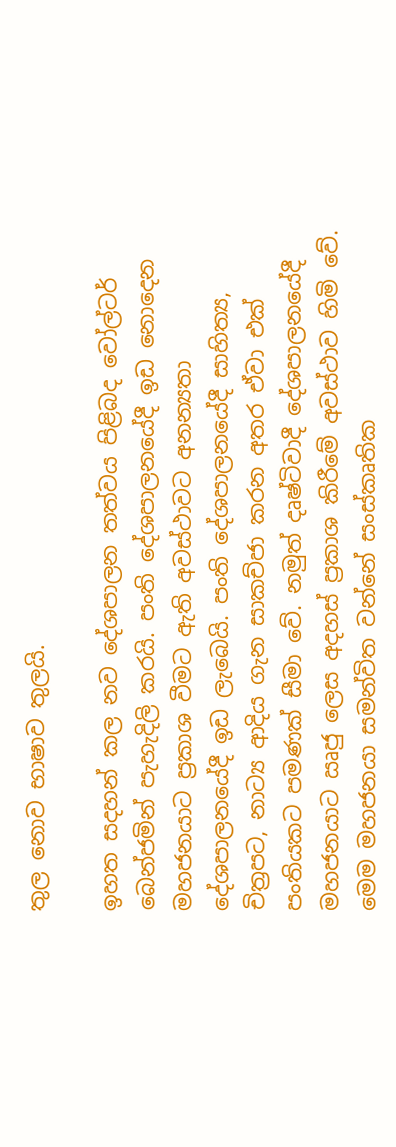තුල නොව භාෂාව තුලයි.

ඉහත සදහන් කල නව දේශපාලන තත්වය පිළිබද වෝල්ටර් බෙන්ජමින් පැහැදිලි කරයි. පංති දේශපාලනයේදී ඉඩ නොදෙන මහජනයාට ප්‍රකාශ වීමට ඇති අවස්ථාවට අනන්‍යතා දේශපාලනයේදී ඉඩ ලැබෙයි. පංති දේශපාලනයේදී සාහිත්‍ය, චිත්‍රපට, නාට්‍ය ආදිය ගැන සාකච්ජා කරන අතර ඒවා එක් පංතියකට පමණක් සීමා වේ. නමුත් දෘෂ්ටිවාදී දේශපාලනයේදී මහජනයාට ඍජු ලෙස අදහස් ප්‍රකාශ කිරීමේ අවස්ථාව හිමි වේ. මෙම මහජනයා සමන්විත වන්නේ සංස්කෘතික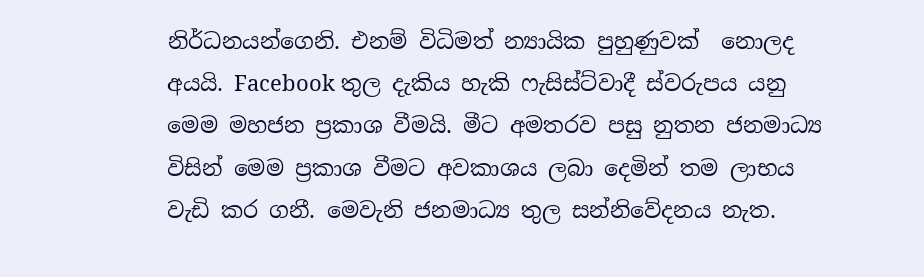නිර්ධනයන්ගෙනි. එනම් විධිමත් න්‍යායික පුහුණුවක්  නොලද අයයි. Facebook තුල දැකිය හැකි ෆැසිස්ට්වාදී ස්වරුපය යනු මෙම මහජන ප්‍රකාශ වීමයි. මීට අමතරව පසු නුතන ජනමාධ්‍ය විසින් මෙම ප්‍රකාශ වීමට අවකාශය ලබා දෙමින් තම ලාභය වැඩි කර ගනී. මෙවැනි ජනමාධ්‍ය තුල සන්නිවේදනය නැත.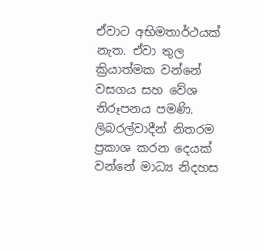ඒවාට අභිමතාර්ථයක් නැත. ඒවා තුල ක්‍රියාත්මක වන්නේ වසගය සහ වේශ නිරූපනය පමණි. ලිබරල්වාදීන් නිතරම ප්‍රකාශ කරන දෙයක් වන්නේ මාධ්‍ය නිදහස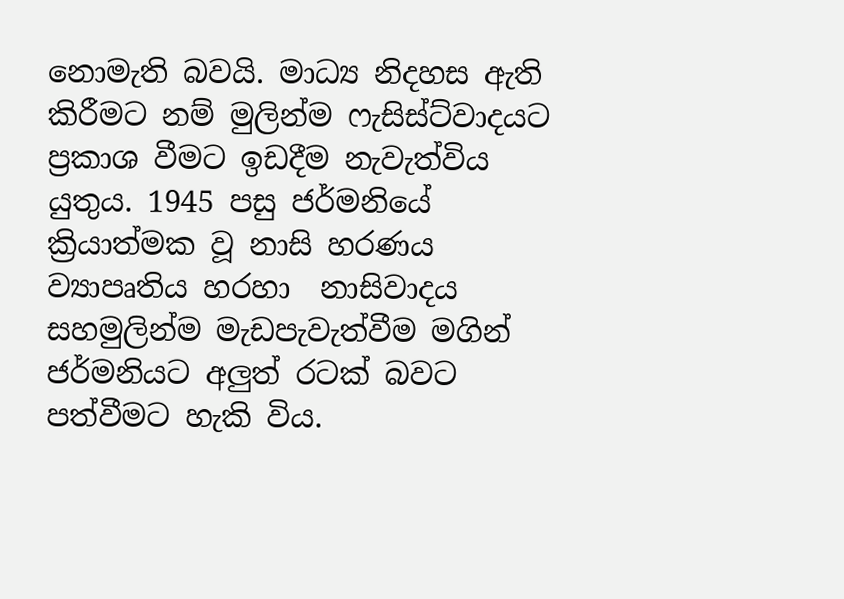නොමැති බවයි. මාධ්‍ය නිදහස ඇති කිරීමට නම් මුලින්ම ෆැසිස්ට්වාදයට  ප්‍රකාශ වීමට ඉඩදීම නැවැත්විය යුතුය. 1945 පසු ජර්මනියේ ක්‍රියාත්මක වූ නාසි හරණය ව්‍යාපෘතිය හරහා  නාසිවාදය  සහමුලින්ම මැඩපැවැත්වීම මගින් ජර්මනියට අලුත් රටක් බවට පත්වීමට හැකි විය.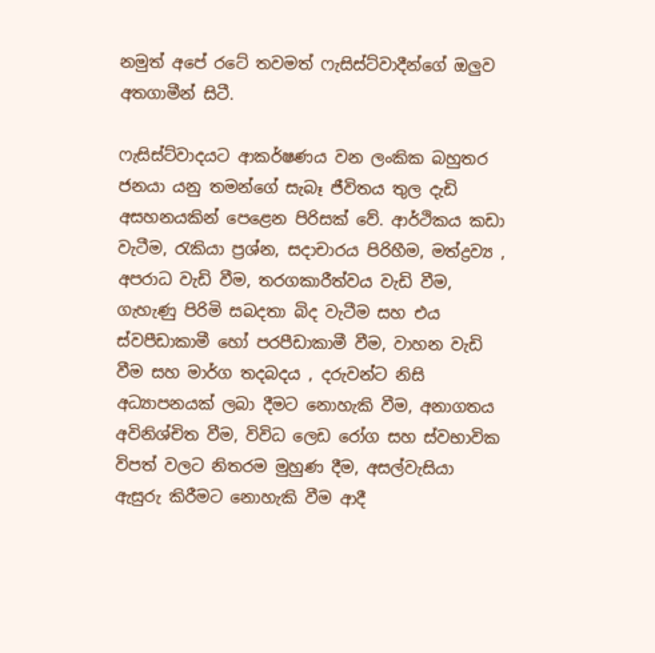නමුත් අපේ රටේ තවමත් ෆැසිස්ට්වාදීන්ගේ ඔලුව අතගාමීන් සිටී.

ෆැසිස්ට්වාදයට ආකර්ෂණය වන ලංකික බහුතර ජනයා යනු තමන්ගේ සැබෑ ජීවිතය තුල දැඩි අසහනයකින් පෙළෙන පිරිසක් වේ. ආර්ථිකය කඩා වැටීම, රැකියා ප්‍රශ්න, සදාචාරය පිරිහීම, මත්ද්‍රව්‍ය , අපරාධ වැඩි වීම, තරගකාරීත්වය වැඩි වීම, ගැහැණු පිරිමි සබදතා බිද වැටීම සහ එය ස්වපීඩාකාමී හෝ පරපීඩාකාමී වීම, වාහන වැඩි වීම සහ මාර්ග තදබදය , දරුවන්ට නිසි අධ්‍යාපනයක් ලබා දීමට නොහැකි වීම, අනාගතය  අවිනිශ්චිත වීම, විවිධ ලෙඩ රෝග සහ ස්වභාවික විපත් වලට නිතරම මුහුණ දීම, අසල්වැසියා ඇසුරු කිරීමට නොහැකි වීම ආදී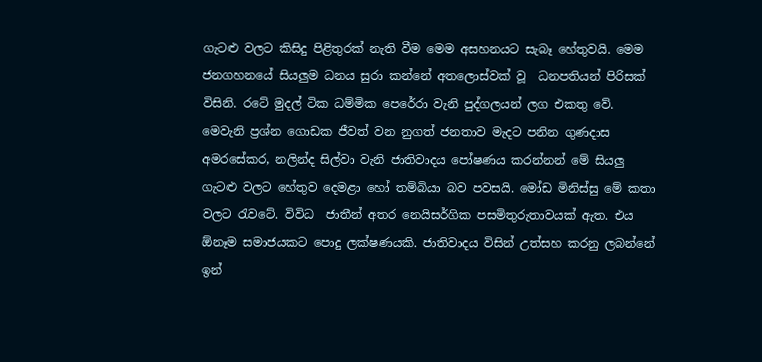ගැටළු වලට කිසිදු පිළිතුරක් නැති වීම මෙම අසහනයට සැබෑ හේතුවයි. මෙම ජනගහනයේ සියලුම ධනය සුරා කන්නේ අතලොස්වක් වූ  ධනපතියන් පිරිසක් විසිනි. රටේ මුදල් ටික ධම්මික පෙරේරා වැනි පුද්ගලයන් ලග එකතු වේ. මෙවැනි ප්‍රශ්න ගොඩක ජීවත් වන නුගත් ජනතාව මැදට පනින ගුණදාස අමරසේකර, නලින්ද සිල්වා වැනි ජාතිවාදය පෝෂණය කරන්නන් මේ සියලු ගැටළු වලට හේතුව දෙමළා හෝ තම්බියා බව පවසයි. මෝඩ මිනිස්සු මේ කතා වලට රැවටේ. විවිධ  ජාතීන් අතර නෙයිසර්ගික පසමිතුරුතාවයක් ඇත. එය ඕනෑම සමාජයකට පොදු ලක්ෂණයකි. ජාතිවාදය විසින් උත්සහ කරනු ලබන්නේ ඉන්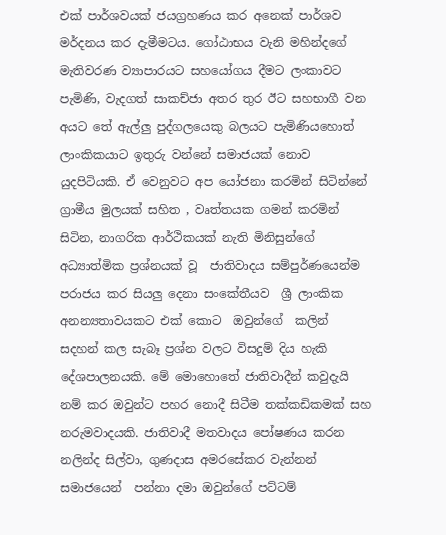එක් පාර්ශවයක් ජයග්‍රහණය කර අනෙක් පාර්ශව මර්දනය කර දැමීමටය. ගෝඨාභය වැනි මහින්දගේ මැතිවරණ ව්‍යාපාරයට සහයෝගය දීමට ලංකාවට පැමිණි, වැදගත් සාකච්ජා අතර තුර ඊට සහභාගී වන අයට තේ ඇල්ලු පුද්ගලයෙකු බලයට පැමිණියහොත් ලාංකිකයාට ඉතුරු වන්නේ සමාජයක් නොව යුදපිටියකි. ඒ වෙනුවට අප යෝජනා කරමින් සිටින්නේ  ග්‍රාමීය මුලයක් සහිත , වෘත්තයක ගමන් කරමින් සිටින, නාගරික ආර්ථිකයක් නැති මිනිසුන්ගේ අධ්‍යාත්මික ප්‍රශ්නයක් වූ  ජාතිවාදය සම්පුර්ණයෙන්ම පරාජය කර සියලු දෙනා සංකේතීයව  ශ්‍රී ලාංකික අනන්‍යතාවයකට එක් කොට  ඔවුන්ගේ  කලින්  සදහන් කල සැබෑ ප්‍රශ්න වලට විසදුම් දිය හැකි දේශපාලනයකි. මේ මොහොතේ ජාතිවාදීන් කවුදැයි නම් කර ඔවුන්ට පහර නොදී සිටීම තක්කඩිකමක් සහ නරුමවාදයකි. ජාතිවාදී මතවාදය පෝෂණය කරන නලින්ද සිල්වා, ගුණදාස අමරසේකර වැන්නන් සමාජයෙන්  පන්නා දමා ඔවුන්ගේ පට්ටම්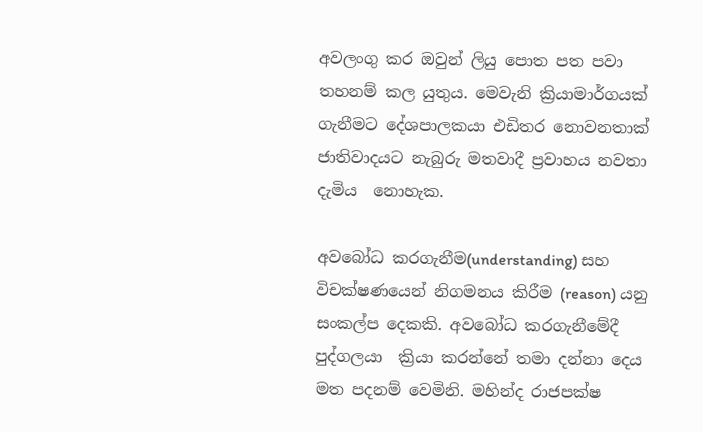අවලංගු කර ඔවුන් ලියු පොත පත පවා තහනම් කල යුතුය. මෙවැනි ක්‍රියාමාර්ගයක් ගැනීමට දේශපාලකයා එඩිතර නොවනතාක්  ජාතිවාදයට නැබුරු මතවාදී ප්‍රවාහය නවතා දැමිය  නොහැක.

අවබෝධ කරගැනීම(understanding) සහ විචක්ෂණයෙන් නිගමනය කිරීම (reason) යනු සංකල්ප දෙකකි. අවබෝධ කරගැනීමේදී පුද්ගලයා  ක්‍රියා කරන්නේ තමා දන්නා දෙය මත පදනම් වෙමිනි. මහින්ද රාජපක්ෂ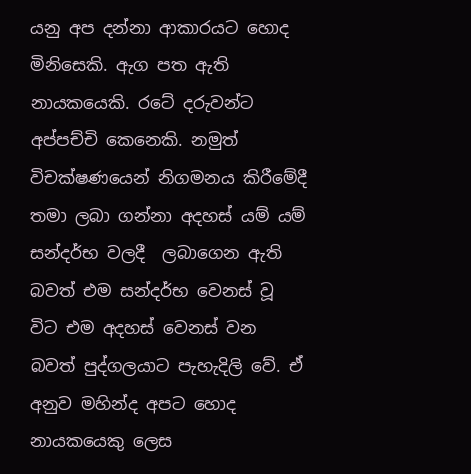යනු අප දන්නා ආකාරයට හොද මිනිසෙකි. ඇග පත ඇති  නායකයෙකි. රටේ දරුවන්ට අප්පච්චි කෙනෙකි. නමුත් විචක්ෂණයෙන් නිගමනය කිරීමේදී තමා ලබා ගන්නා අදහස් යම් යම් සන්දර්භ වලදී  ලබාගෙන ඇති බවත් එම සන්දර්භ වෙනස් වූ විට එම අදහස් වෙනස් වන බවත් පුද්ගලයාට පැහැදිලි වේ. ඒ අනුව මහින්ද අපට හොද නායකයෙකු ලෙස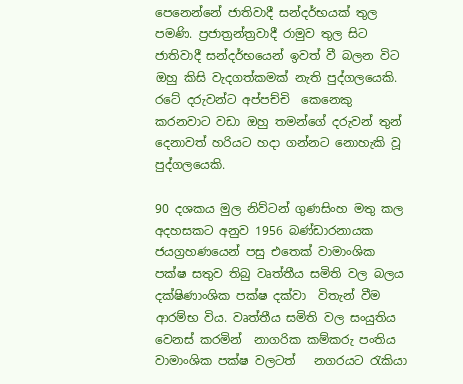පෙනෙන්නේ ජාතිවාදී සන්දර්භයක් තුල පමණි. ප්‍රජාත්‍රන්ත්‍රවාදී රාමුව තුල සිට ජාතිවාදී සන්දර්භයෙන් ඉවත් වී බලන විට ඔහු කිසි වැදගත්කමක් නැති පුද්ගලයෙකි. රටේ දරුවන්ට අප්පච්චි  කෙනෙකු කරනවාට වඩා ඔහු තමන්ගේ දරුවන් තුන් දෙනාවත් හරියට හදා ගන්නට නොහැකි වූ පුද්ගලයෙකි.

90 දශකය මුල නිව්ටන් ගුණසිංහ මතු කල අදහසකට අනුව 1956 බණ්ඩාරනායක ජයග්‍රහණයෙන් පසු එතෙක් වාමාංශික පක්ෂ සතුව තිබු වෘත්තීය සමිති වල බලය දක්ෂිණාංශික පක්ෂ දක්වා  විතැන් වීම ආරම්භ විය. වෘත්තීය සමිති වල සංයුතිය වෙනස් කරමින්  නාගරික කම්කරු පංතිය වාමාංශික පක්ෂ වලටත්   නගරයට රැකියා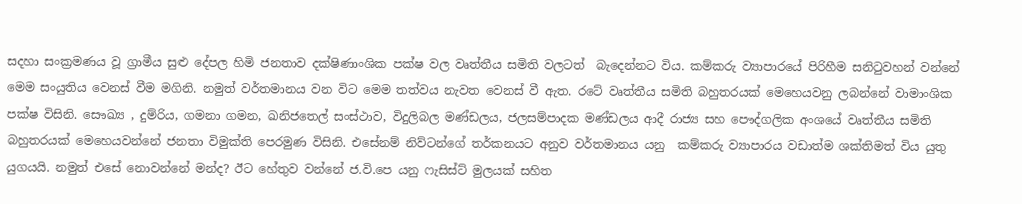සදහා සංක්‍රමණය වූ ග්‍රාමීය සුළු දේපල හිමි ජනතාව දක්ෂිණාංශික පක්ෂ වල වෘත්තීය සමිති වලටත්  බැදෙන්නට විය. කම්කරු ව්‍යාපාරයේ පිරිහීම සනිටුවහන් වන්නේ මෙම සංයුතිය වෙනස් වීම මගිනි. නමුත් වර්තමානය වන විට මෙම තත්වය නැවත වෙනස් වී ඇත. රටේ වෘත්තීය සමිති බහුතරයක් මෙහෙයවනු ලබන්නේ වාමාංශික පක්ෂ විසිනි. සෞඛ්‍ය , දුම්රිය, ගමනා ගමන, ඛනිජතෙල් සංස්ථාව, විදුලිබල මණ්ඩලය, ජලසම්පාදක මණ්ඩලය ආදී රාජ්‍ය සහ පෞද්ගලික අංශයේ වෘත්තීය සමිති බහුතරයක් මෙහෙයවන්නේ ජනතා විමුක්ති පෙරමුණ විසිනි. එසේනම් නිව්ටන්ගේ තර්කනයට අනුව වර්තමානය යනු  කම්කරු ව්‍යාපාරය වඩාත්ම ශක්තිමත් විය යුතු යුගයයි. නමුත් එසේ නොවන්නේ මන්ද? ඊට හේතුව වන්නේ ජ.වි.පෙ යනු ෆැසිස්ට් මුලයක් සහිත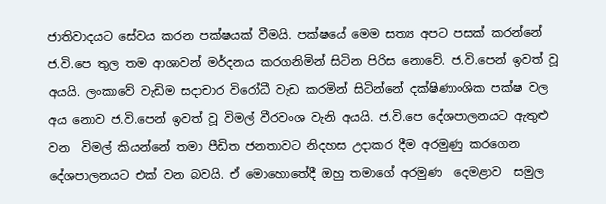ජාතිවාදයට සේවය කරන පක්ෂයක් වීමයි. පක්ෂයේ මෙම සත්‍ය අපට පසක් කරන්නේ ජ.වි.පෙ තුල තම ආශාවන් මර්දනය කරගනිමින් සිටින පිරිස නොවේ. ජ.වි.පෙන් ඉවත් වූ අයයි. ලංකාවේ වැඩිම සදාචාර විරෝධී වැඩ කරමින් සිටින්නේ දක්ෂිණාංශික පක්ෂ වල අය නොව ජ.වි.පෙන් ඉවත් වූ විමල් වීරවංශ වැනි අයයි. ජ.වි.පෙ දේශපාලනයට ඇතුළු වන  විමල් කියන්නේ තමා පීඩිත ජනතාවට නිදහස උදාකර දීම අරමුණු කරගෙන දේශපාලනයට එක් වන බවයි. ඒ මොහොතේදී ඔහු තමාගේ අරමුණ  දෙමළාව  සමුල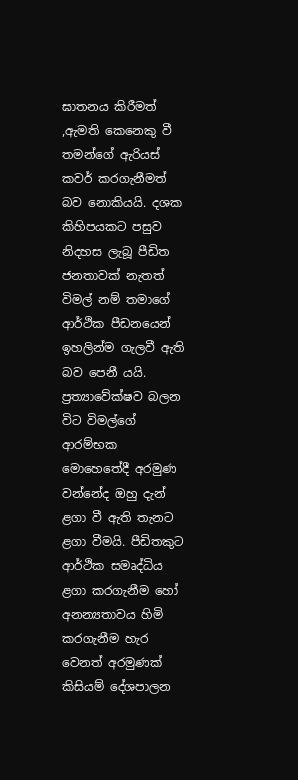ඝාතනය කිරීමත් ,ඇමති කෙනෙකු වී  තමන්ගේ ඇරියස් කවර් කරගැනීමත් බව නොකියයි. දශක කිහිපයකට පසුව නිදහස ලැබූ පීඩිත ජනතාවක් නැතත් විමල් නම් තමාගේ ආර්ථික පීඩනයෙන් ඉහලින්ම ගැලවී ඇති බව පෙනී යයි. ප්‍රත්‍යාවේක්ෂව බලන විට විමල්ගේ ආරම්භක මොහෙතේදී අරමුණ වන්නේද ඔහු දැන් ළගා වී ඇති තැනට ළගා වීමයි. පීඩිතකුට ආර්ථික සමෘද්ධිය ළගා කරගැනීම හෝ  අනන්‍යතාවය හිමි කරගැනීම හැර වෙනත් අරමුණක් කිසියම් දේශපාලන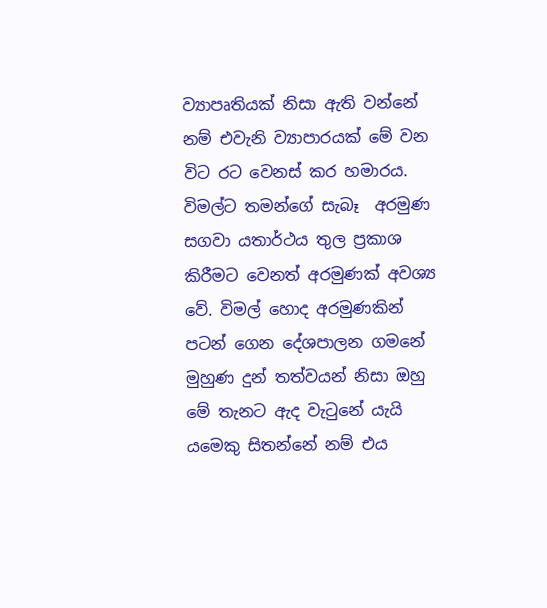ව්‍යාපෘතියක් නිසා ඇති වන්නේ නම් එවැනි ව්‍යාපාරයක් මේ වන විට රට වෙනස් කර හමාරය.  විමල්ට තමන්ගේ සැබෑ  අරමුණ සගවා යතාර්ථය තුල ප්‍රකාශ කිරීමට වෙනත් අරමුණක් අවශ්‍ය වේ. විමල් හොද අරමුණකින් පටන් ගෙන දේශපාලන ගමනේ මුහුණ දුන් තත්වයන් නිසා ඔහු මේ තැනට ඇද වැටුනේ යැයි යමෙකු සිතන්නේ නම් එය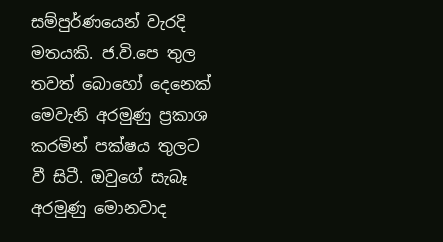සම්පුර්ණයෙන් වැරදි මතයකි. ජ.වි.පෙ තුල තවත් බොහෝ දෙනෙක් මෙවැනි අරමුණු ප්‍රකාශ කරමින් පක්ෂය තුලට වී සිටී. ඔවුගේ සැබෑ අරමුණු මොනවාද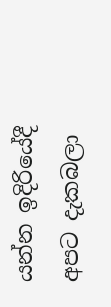යන්න ඉදිරියේදී අපට දැකබලා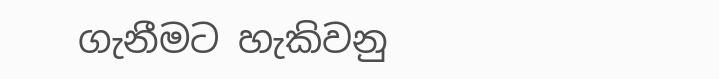ගැනීමට හැකිවනු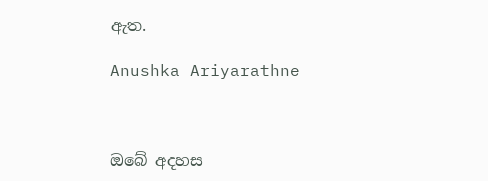ඇත.

Anushka Ariyarathne



ඔබේ අදහස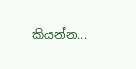කියන්න...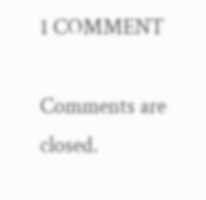1 COMMENT

Comments are closed.